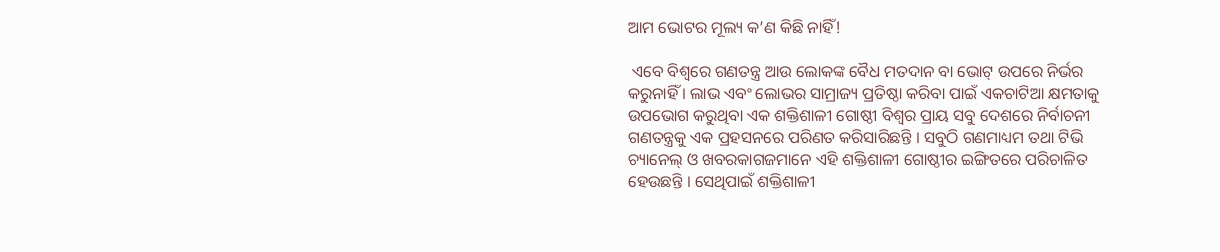ଆମ ଭୋଟର ମୂଲ୍ୟ କ’ଣ କିଛି ନାହିଁ!

 ଏବେ ବିଶ୍ୱରେ ଗଣତନ୍ତ୍ର ଆଉ ଲୋକଙ୍କ ବୈଧ ମତଦାନ ବା ଭୋଟ୍ ଉପରେ ନିର୍ଭର କରୁନାହିଁ । ଲାଭ ଏବଂ ଲୋଭର ସାମ୍ରାଜ୍ୟ ପ୍ରତିଷ୍ଠା କରିବା ପାଇଁ ଏକଚାଟିଆ କ୍ଷମତାକୁ ଉପଭୋଗ କରୁଥିବା ଏକ ଶକ୍ତିଶାଳୀ ଗୋଷ୍ଠୀ ବିଶ୍ୱର ପ୍ରାୟ ସବୁ ଦେଶରେ ନିର୍ବାଚନୀ ଗଣତନ୍ତ୍ରକୁ ଏକ ପ୍ରହସନରେ ପରିଣତ କରିସାରିଛନ୍ତି । ସବୁଠି ଗଣମାଧ୍ୟମ ତଥା ଟିଭି ଚ୍ୟାନେଲ୍ ଓ ଖବରକାଗଜମାନେ ଏହି ଶକ୍ତିଶାଳୀ ଗୋଷ୍ଠୀର ଇଙ୍ଗିତରେ ପରିଚାଳିତ ହେଉଛନ୍ତି । ସେଥିପାଇଁ ଶକ୍ତିଶାଳୀ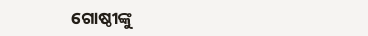ଗୋଷ୍ଠୀଙ୍କୁ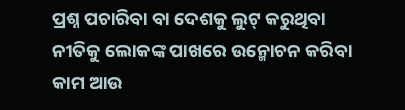ପ୍ରଶ୍ନ ପଚାରିବା ବା ଦେଶକୁ ଲୁଟ୍ କରୁଥିବା ନୀତିକୁ ଲୋକଙ୍କ ପାଖରେ ଉନ୍ମୋଚନ କରିବା କାମ ଆଉ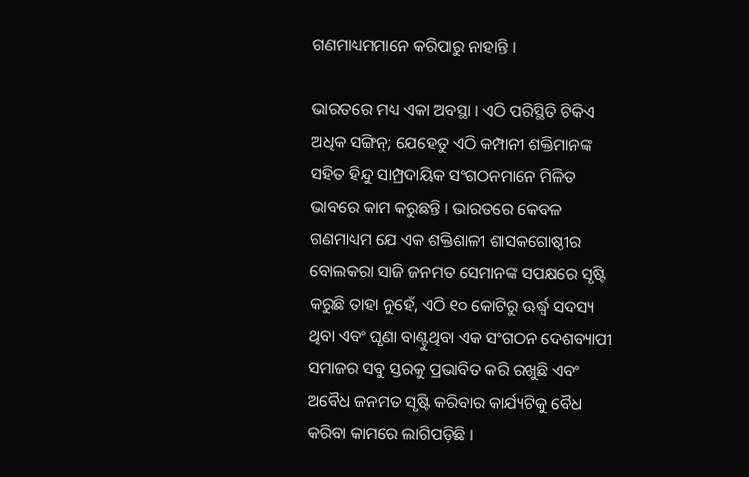ଗଣମାଧ୍ୟମମାନେ କରିପାରୁ ନାହାନ୍ତି ।

ଭାରତରେ ମଧ୍ୟ ଏକା ଅବସ୍ଥା । ଏଠି ପରିସ୍ଥିତି ଟିକିଏ ଅଧିକ ସଙ୍ଗିନ୍; ଯେହେତୁ ଏଠି କମ୍ପାନୀ ଶକ୍ତିମାନଙ୍କ ସହିତ ହିନ୍ଦୁ ସାମ୍ପ୍ରଦାୟିକ ସଂଗଠନମାନେ ମିଳିତ ଭାବରେ କାମ କରୁଛନ୍ତି । ଭାରତରେ କେବଳ ଗଣମାଧ୍ୟମ ଯେ ଏକ ଶକ୍ତିଶାଳୀ ଶାସକଗୋଷ୍ଠୀର ବୋଲକରା ସାଜି ଜନମତ ସେମାନଙ୍କ ସପକ୍ଷରେ ସୃଷ୍ଟି କରୁଛି ତାହା ନୁହେଁ, ଏଠି ୧୦ କୋଟିରୁ ଊର୍ଦ୍ଧ୍ୱ ସଦସ୍ୟ ଥିବା ଏବଂ ଘୃଣା ବାଣ୍ଟୁଥିବା ଏକ ସଂଗଠନ ଦେଶବ୍ୟାପୀ ସମାଜର ସବୁ ସ୍ତରକୁ ପ୍ରଭାବିତ କରି ରଖୁଛି ଏବଂ ଅବୈଧ ଜନମତ ସୃଷ୍ଟି କରିବାର କାର୍ଯ୍ୟଟିକୁ ବୈଧ କରିବା କାମରେ ଲାଗିପଡ଼ିଛି ।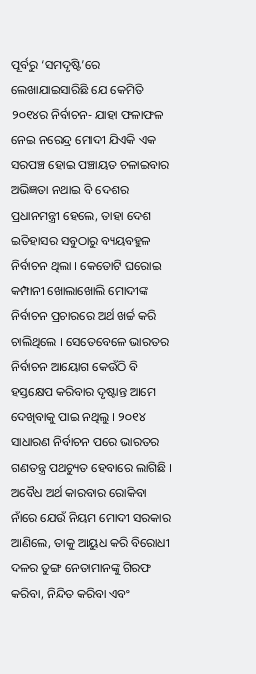ପୂର୍ବରୁ ‘ସମଦୃଷ୍ଟି’ରେ ଲେଖାଯାଇସାରିଛି ଯେ କେମିତି ୨୦୧୪ର ନିର୍ବାଚନ- ଯାହା ଫଳାଫଳ ନେଇ ନରେନ୍ଦ୍ର ମୋଦୀ ଯିଏକି ଏକ ସରପଞ୍ଚ ହୋଇ ପଞ୍ଚାୟତ ଚଳାଇବାର ଅଭିଜ୍ଞତା ନଥାଇ ବି ଦେଶର ପ୍ରଧାନମନ୍ତ୍ରୀ ହେଲେ, ତାହା ଦେଶ ଇତିହାସର ସବୁଠାରୁ ବ୍ୟୟବହୁଳ ନିର୍ବାଚନ ଥିଲା । କେତୋଟି ଘରୋଇ କମ୍ପାନୀ ଖୋଲାଖୋଲି ମୋଦୀଙ୍କ ନିର୍ବାଚନ ପ୍ରଚାରରେ ଅର୍ଥ ଖର୍ଚ୍ଚ କରି ଚାଲିଥିଲେ । ସେତେବେଳେ ଭାରତର ନିର୍ବାଚନ ଆୟୋଗ କେଉଁଠି ବି ହସ୍ତକ୍ଷେପ କରିବାର ଦୃଷ୍ଟାନ୍ତ ଆମେ ଦେଖିବାକୁ ପାଇ ନଥିଲୁ । ୨୦୧୪ ସାଧାରଣ ନିର୍ବାଚନ ପରେ ଭାରତର ଗଣତନ୍ତ୍ର ପଥଚ୍ୟୁତ ହେବାରେ ଲାଗିଛି । ଅବୈଧ ଅର୍ଥ କାରବାର ରୋକିବା ନାଁରେ ଯେଉଁ ନିୟମ ମୋଦୀ ସରକାର ଆଣିଲେ, ତାକୁ ଆୟୁଧ କରି ବିରୋଧୀ ଦଳର ତୁଙ୍ଗ ନେତାମାନଙ୍କୁ ଗିରଫ କରିବା, ନିନ୍ଦିତ କରିବା ଏବଂ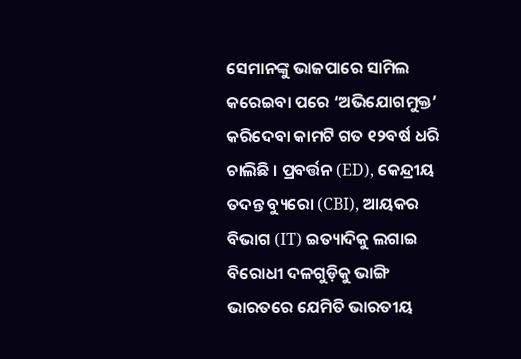ସେମାନଙ୍କୁ ଭାଜପାରେ ସାମିଲ କରେଇବା ପରେ ‘ଅଭିଯୋଗମୁକ୍ତ’ କରିଦେବା କାମଟି ଗତ ୧୨ବର୍ଷ ଧରି ଚାଲିଛି । ପ୍ରବର୍ତ୍ତନ (ED), କେନ୍ଦ୍ରୀୟ ତଦନ୍ତ ବ୍ୟୁରୋ (CBI), ଆୟକର ବିଭାଗ (IT) ଇତ୍ୟାଦିକୁ ଲଗାଇ ବିରୋଧୀ ଦଳଗୁଡ଼ିକୁ ଭାଙ୍ଗି ଭାରତରେ ଯେମିତି ଭାରତୀୟ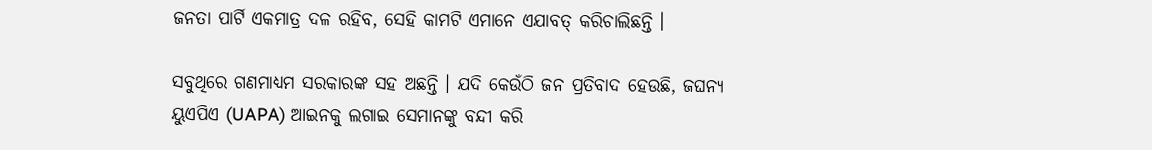ଜନତା ପାର୍ଟି ଏକମାତ୍ର ଦଳ ରହିବ, ସେହି କାମଟି ଏମାନେ ଏଯାବତ୍ କରିଚାଲିଛନ୍ତି ।

ସବୁଥିରେ ଗଣମାଧ୍ୟମ ସରକାରଙ୍କ ସହ ଅଛନ୍ତି । ଯଦି କେଉଁଠି ଜନ ପ୍ରତିବାଦ ହେଉଛି, ଜଘନ୍ୟ ୟୁଏପିଏ (UAPA) ଆଇନକୁ ଲଗାଇ ସେମାନଙ୍କୁ ବନ୍ଦୀ କରି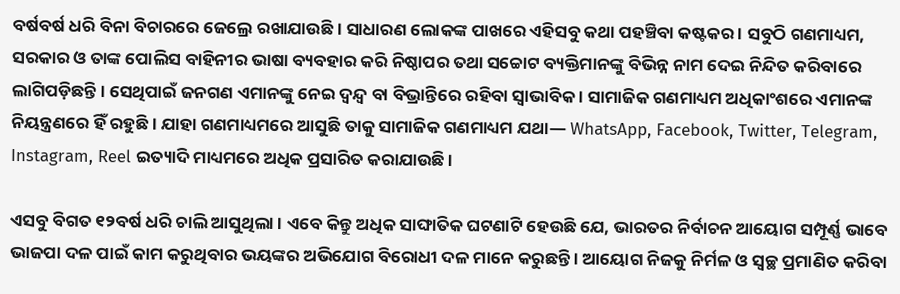ବର୍ଷବର୍ଷ ଧରି ବିନା ବିଚାରରେ ଜେଲ୍ରେ ରଖାଯାଉଛି । ସାଧାରଣ ଲୋକଙ୍କ ପାଖରେ ଏହିସବୁ କଥା ପହଞ୍ଚିବା କଷ୍ଟକର । ସବୁଠି ଗଣମାଧ୍ୟମ, ସରକାର ଓ ତାଙ୍କ ପୋଲିସ ବାହିନୀର ଭାଷା ବ୍ୟବହାର କରି ନିଷ୍ଠାପର ତଥା ସଚ୍ଚୋଟ ବ୍ୟକ୍ତିମାନଙ୍କୁ ବିଭିନ୍ନ ନାମ ଦେଇ ନିନ୍ଦିତ କରିବାରେ ଲାଗିପଡ଼ିଛନ୍ତି । ସେଥିପାଇଁ ଜନଗଣ ଏମାନଙ୍କୁ ନେଇ ଦ୍ୱନ୍ଦ୍ୱ ବା ବିଭ୍ରାନ୍ତିରେ ରହିବା ସ୍ୱାଭାବିକ । ସାମାଜିକ ଗଣମାଧ୍ୟମ ଅଧିକାଂଶରେ ଏମାନଙ୍କ ନିୟନ୍ତ୍ରଣରେ ହିଁ ରହୁଛି । ଯାହା ଗଣମାଧ୍ୟମରେ ଆସୁଛି ତାକୁ ସାମାଜିକ ଗଣମାଧ୍ୟମ ଯଥା— WhatsApp, Facebook, Twitter, Telegram, Instagram, Reel ଇତ୍ୟାଦି ମାଧ୍ୟମରେ ଅଧିକ ପ୍ରସାରିତ କରାଯାଉଛି ।

ଏସବୁ ବିଗତ ୧୨ବର୍ଷ ଧରି ଚାଲି ଆସୁଥିଲା । ଏବେ କିନ୍ତୁ ଅଧିକ ସାଙ୍ଘାତିକ ଘଟଣାଟି ହେଉଛି ଯେ, ଭାରତର ନିର୍ବାଚନ ଆୟୋଗ ସମ୍ପୂର୍ଣ୍ଣ ଭାବେ ଭାଜପା ଦଳ ପାଇଁ କାମ କରୁଥିବାର ଭୟଙ୍କର ଅଭିଯୋଗ ବିରୋଧୀ ଦଳ ମାନେ କରୁଛନ୍ତି । ଆୟୋଗ ନିଜକୁ ନିର୍ମଳ ଓ ସ୍ୱଚ୍ଛ ପ୍ରମାଣିତ କରିବା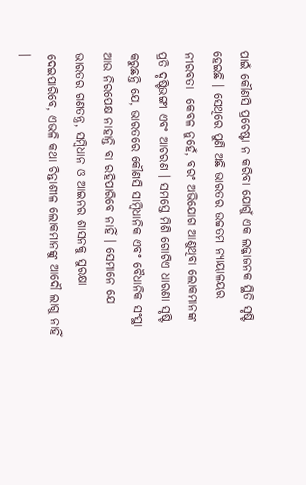ପାଇଁ କୌଣସି ପ୍ରଚେଷ୍ଟା ନ କରିବା ଯୋଗୁଁ ଏକ ଲଜ୍ଜାଜନକ ସ୍ଥିତି ସୃଷ୍ଟି ହେଇଛି । ସେଥିରେ ପୁଣି ଅଛି ଭାରତର ଉଚ୍ଚତମ ନ୍ୟାୟାଳୟର ନୀରବତା  କେବଳ ନୁହେଁ, ବରଂ ଅଭିଯୋଗ ଆଣୁଥିବା ଲୋକମାନଙ୍କ ପ୍ରତି ଦୃଷ୍ଟିଭଙ୍ଗୀ ଏବଂ ଆଚରଣ । ସମସ୍ତେ ମିଶି ଗୋଟିଏ ଧାରଣା ସୃଷ୍ଟି କରୁଛନ୍ତି ଯେ, ଭାରତରେ କୌଣସି ସାମ୍ୱିଧାନିକ ଏବଂ ବୈଧାନିକ ସଂସ୍ଥା ଆଉ ନିରପେକ୍ଷ ନାହାନ୍ତି ବା ରହିପାରିବେ ନାହିଁ । ସେମାନେ ଯେ ଭାରତର ଗଣତନ୍ତ୍ର, ସମ୍ୱିଧାନ ଓ ଆଇନର ଶାସନକୁ ସୁରକ୍ଷା ଦେଇପାରିବେ, ଏଭଳି କଥା ଚିନ୍ତାଶୀଳ ଲୋକମାନଙ୍କୁ ଆଦୌ ଲାଗୁ ନାହିଁ ।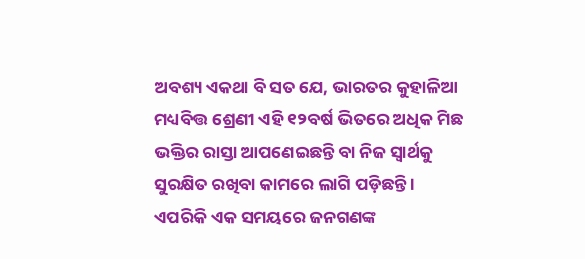ଅବଶ୍ୟ ଏକଥା ବି ସତ ଯେ, ଭାରତର କୁହାଳିଆ ମଧ୍ୟବିତ୍ତ ଶ୍ରେଣୀ ଏହି ୧୨ବର୍ଷ ଭିତରେ ଅଧିକ ମିଛ ଭକ୍ତିର ରାସ୍ତା ଆପଣେଇଛନ୍ତି ବା ନିଜ ସ୍ୱାର୍ଥକୁ ସୁରକ୍ଷିତ ରଖିବା କାମରେ ଲାଗି ପଡ଼ିଛନ୍ତି । ଏପରିକି ଏକ ସମୟରେ ଜନଗଣଙ୍କ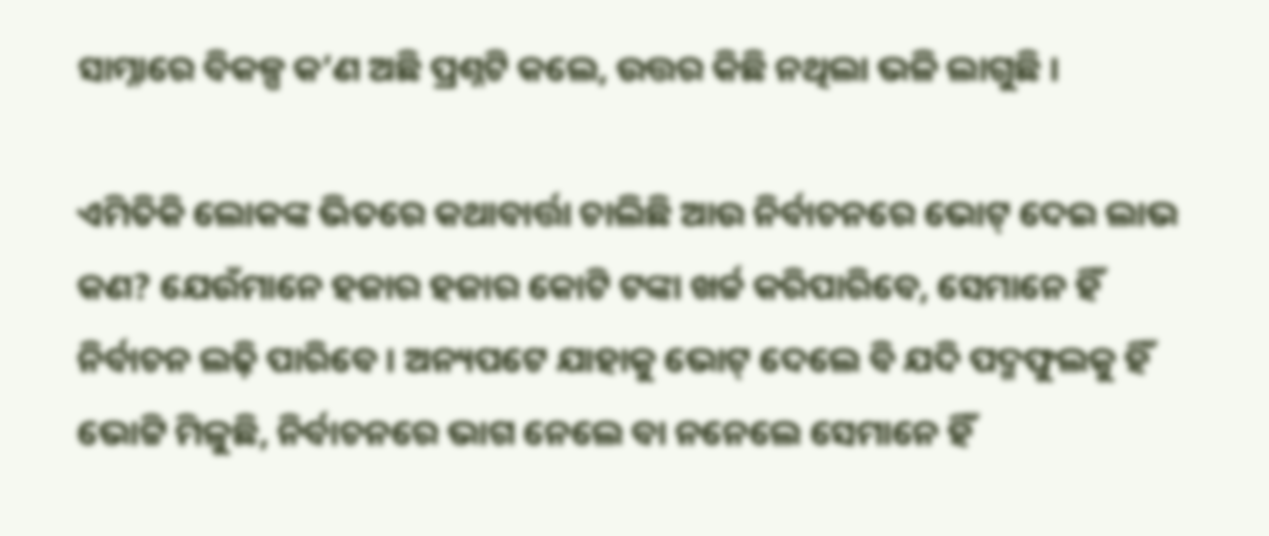ସାମ୍ନାରେ ବିକଳ୍ପ କ’ଣ ଅଛି ପ୍ରଶ୍ନଟି କଲେ, ଉତ୍ତର କିଛି ନଥିଲା ଭଳି ଲାଗୁଛି ।

ଏମିତିକି ଲୋକଙ୍କ ଭିତରେ କଥାବାର୍ତ୍ତା ଚାଲିଛି ଆଉ ନିର୍ବାଚନରେ ଭୋଟ୍ ଦେଇ ଲାଭ କଣ? ଯେଉଁମାନେ ହଜାର ହଜାର କୋଟି ଟଙ୍କା ଖର୍ଚ୍ଚ କରିପାରିବେ, ସେମାନେ ହିଁ ନିର୍ବାଚନ ଲଢ଼ି ପାରିବେ । ଅନ୍ୟପଟେ ଯାହାକୁ ଭୋଟ୍ ଦେଲେ ବି ଯଦି ପଦ୍ମଫୁଲକୁ ହିଁ ଭୋଟ୍ଟି ମିଳୁଛି, ନିର୍ବାଚନରେ ଭାଗ ନେଲେ ବା ନନେଲେ ସେମାନେ ହିଁ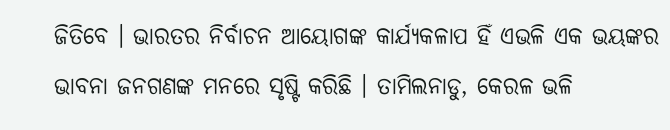ଜିତିବେ । ଭାରତର ନିର୍ବାଚନ ଆୟୋଗଙ୍କ କାର୍ଯ୍ୟକଳାପ ହିଁ ଏଭଳି ଏକ ଭୟଙ୍କର ଭାବନା ଜନଗଣଙ୍କ ମନରେ ସୃଷ୍ଟି କରିଛି । ତାମିଲନାଡୁ, କେରଳ ଭଳି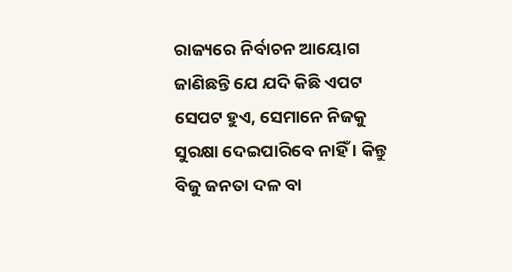ରାଜ୍ୟରେ ନିର୍ବାଚନ ଆୟୋଗ ଜାଣିଛନ୍ତି ଯେ ଯଦି କିଛି ଏପଟ ସେପଟ ହୁଏ, ସେମାନେ ନିଜକୁ ସୁରକ୍ଷା ଦେଇପାରିବେ ନାହିଁ । କିନ୍ତୁ ବିଜୁ ଜନତା ଦଳ ବା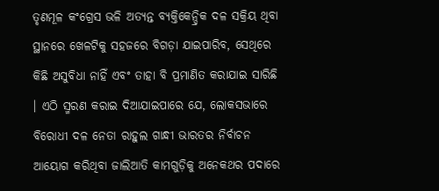ତୃଣମୂଳ କଂଗ୍ରେସ ଭଳି ଅତ୍ୟନ୍ତ ବ୍ୟକ୍ତିକେନ୍ଦ୍ରିକ ଦଳ ସକ୍ରିୟ ଥିବା ସ୍ଥାନରେ ଖେଳଟିକୁ ସହଜରେ ବିଗଡ଼ା ଯାଇପାରିବ, ସେଥିରେ କିଛି ଅସୁବିଧା ନାହିଁ ଏବଂ ତାହା ବି ପ୍ରମାଣିତ କରାଯାଇ ସାରିଛି । ଏଠି ସ୍ମରଣ କରାଇ ଦିଆଯାଇପାରେ ଯେ, ଲୋକସଭାରେ ବିରୋଧୀ ଦଳ ନେତା ରାହୁଲ ଗାନ୍ଧୀ ଭାରତର ନିର୍ବାଚନ ଆୟୋଗ କରିଥିବା ଜାଲିଆତି କାମଗୁଡ଼ିକୁ ଅନେକଥର ପଦାରେ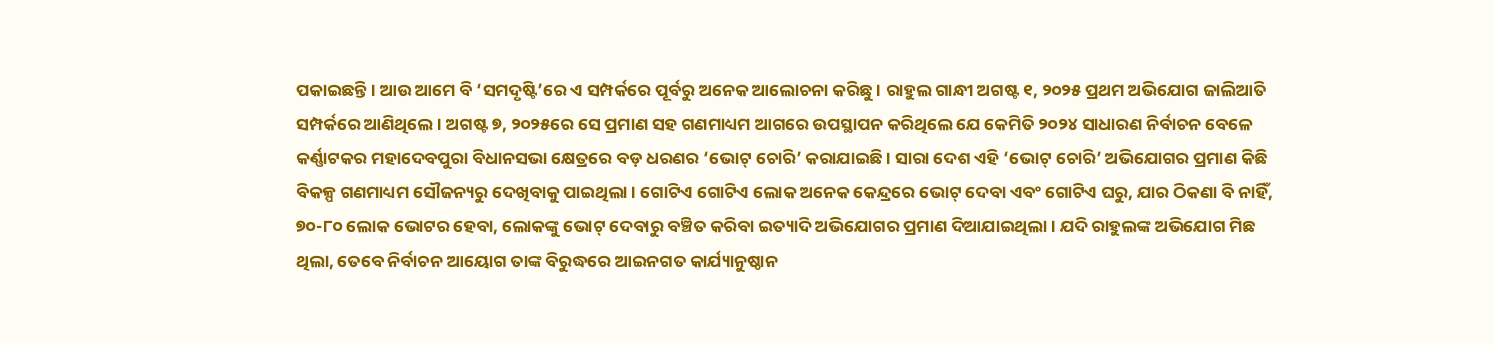ପକାଇଛନ୍ତି । ଆଉ ଆମେ ବି ‘ସମଦୃଷ୍ଟି’ରେ ଏ ସମ୍ପର୍କରେ ପୂର୍ବରୁ ଅନେକ ଆଲୋଚନା କରିଛୁ । ରାହୁଲ ଗାନ୍ଧୀ ଅଗଷ୍ଟ ୧, ୨୦୨୫ ପ୍ରଥମ ଅଭିଯୋଗ ଜାଲିଆତି ସମ୍ପର୍କରେ ଆଣିଥିଲେ । ଅଗଷ୍ଟ ୭, ୨୦୨୫ରେ ସେ ପ୍ରମାଣ ସହ ଗଣମାଧ୍ୟମ ଆଗରେ ଉପସ୍ଥାପନ କରିଥିଲେ ଯେ କେମିତି ୨୦୨୪ ସାଧାରଣ ନିର୍ବାଚନ ବେଳେ କର୍ଣ୍ଣାଟକର ମହାଦେବପୁରା ବିଧାନସଭା କ୍ଷେତ୍ରରେ ବଡ଼ ଧରଣର ‘ଭୋଟ୍ ଚୋରି’ କରାଯାଇଛି । ସାରା ଦେଶ ଏହି ‘ଭୋଟ୍ ଚୋରି’ ଅଭିଯୋଗର ପ୍ରମାଣ କିଛି ବିକଳ୍ପ ଗଣମାଧ୍ୟମ ସୌଜନ୍ୟରୁ ଦେଖିବାକୁ ପାଇଥିଲା । ଗୋଟିଏ ଗୋଟିଏ ଲୋକ ଅନେକ କେନ୍ଦ୍ରରେ ଭୋଟ୍ ଦେବା ଏବଂ ଗୋଟିଏ ଘରୁ, ଯାର ଠିକଣା ବି ନାହିଁ,  ୭୦-୮୦ ଲୋକ ଭୋଟର ହେବା, ଲୋକଙ୍କୁ ଭୋଟ୍ ଦେବାରୁ ବଞ୍ଚିତ କରିବା ଇତ୍ୟାଦି ଅଭିଯୋଗର ପ୍ରମାଣ ଦିଆଯାଇଥିଲା । ଯଦି ରାହୁଲଙ୍କ ଅଭିଯୋଗ ମିଛ ଥିଲା, ତେବେ ନିର୍ବାଚନ ଆୟୋଗ ତାଙ୍କ ବିରୁଦ୍ଧରେ ଆଇନଗତ କାର୍ଯ୍ୟାନୁଷ୍ଠାନ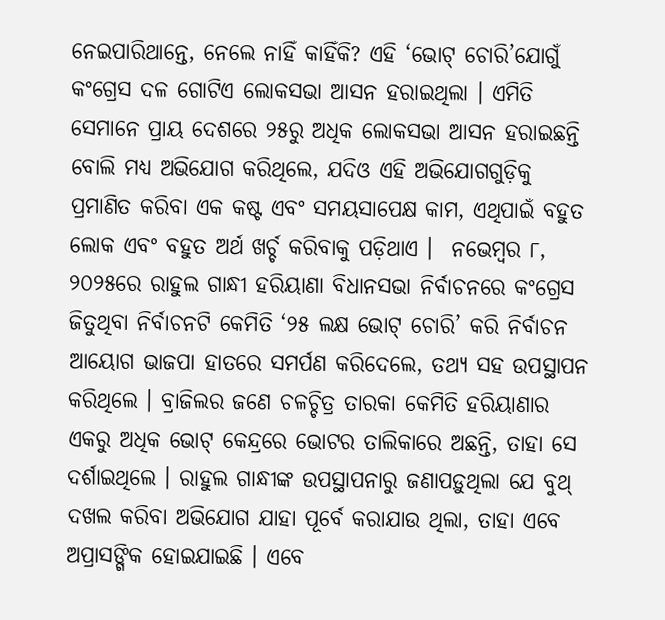ନେଇପାରିଥାନ୍ତେ, ନେଲେ ନାହିଁ କାହିଁକି? ଏହି ‘ଭୋଟ୍ ଚୋରି’ଯୋଗୁଁ କଂଗ୍ରେସ ଦଳ ଗୋଟିଏ ଲୋକସଭା ଆସନ ହରାଇଥିଲା । ଏମିତି ସେମାନେ ପ୍ରାୟ ଦେଶରେ ୨୫ରୁ ଅଧିକ ଲୋକସଭା ଆସନ ହରାଇଛନ୍ତି ବୋଲି ମଧ୍ୟ ଅଭିଯୋଗ କରିଥିଲେ, ଯଦିଓ ଏହି ଅଭିଯୋଗଗୁଡ଼ିକୁ ପ୍ରମାଣିତ କରିବା ଏକ କଷ୍ଟ ଏବଂ ସମୟସାପେକ୍ଷ କାମ, ଏଥିପାଇଁ ବହୁତ ଲୋକ ଏବଂ ବହୁତ ଅର୍ଥ ଖର୍ଚ୍ଚ କରିବାକୁ ପଡ଼ିଥାଏ ।  ନଭେମ୍ୱର ୮, ୨୦୨୫ରେ ରାହୁଲ ଗାନ୍ଧୀ ହରିୟାଣା ବିଧାନସଭା ନିର୍ବାଚନରେ କଂଗ୍ରେସ ଜିତୁଥିବା ନିର୍ବାଚନଟି କେମିତି ‘୨୫ ଲକ୍ଷ ଭୋଟ୍ ଚୋରି’ କରି ନିର୍ବାଚନ ଆୟୋଗ ଭାଜପା ହାତରେ ସମର୍ପଣ କରିଦେଲେ, ତଥ୍ୟ ସହ ଉପସ୍ଥାପନ କରିଥିଲେ । ବ୍ରାଜିଲର ଜଣେ ଚଳଚ୍ଚିତ୍ର ତାରକା କେମିତି ହରିୟାଣାର ଏକରୁ ଅଧିକ ଭୋଟ୍ କେନ୍ଦ୍ରରେ ଭୋଟର ତାଲିକାରେ ଅଛନ୍ତି, ତାହା ସେ ଦର୍ଶାଇଥିଲେ । ରାହୁଲ ଗାନ୍ଧୀଙ୍କ ଉପସ୍ଥାପନାରୁ ଜଣାପଡ଼ୁଥିଲା ଯେ ବୁଥ୍ ଦଖଲ କରିବା ଅଭିଯୋଗ ଯାହା ପୂର୍ବେ କରାଯାଉ ଥିଲା, ତାହା ଏବେ ଅପ୍ରାସଙ୍ଗିକ ହୋଇଯାଇଛି । ଏବେ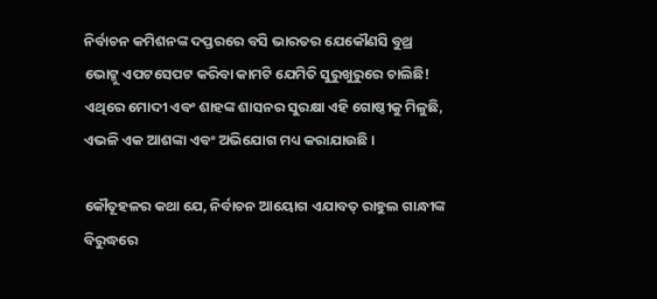ନିର୍ବାଚନ କମିଶନଙ୍କ ଦପ୍ତରରେ ବସି ଭାରତର ଯେକୌଣସି ବୁଥ୍ର ଭୋଟ୍କୁ ଏପଟସେପଟ କରିବା କାମଟି ଯେମିତି ସୁରୁଖୁରୁରେ ଚାଲିଛି! ଏଥିରେ ମୋଦୀ ଏବଂ ଶାହଙ୍କ ଶାସନର ସୁରକ୍ଷା ଏହି ଗୋଷ୍ଠୀକୁ ମିଳୁଛି, ଏଭଳି ଏକ ଆଶଙ୍କା ଏବଂ ଅଭିଯୋଗ ମଧ୍ୟ କରାଯାଉଛି ।

କୌତୂହଳର କଥା ଯେ, ନିର୍ବାଚନ ଆୟୋଗ ଏଯାବତ୍ ରାହୁଲ ଗାନ୍ଧୀଙ୍କ ବିରୁଦ୍ଧରେ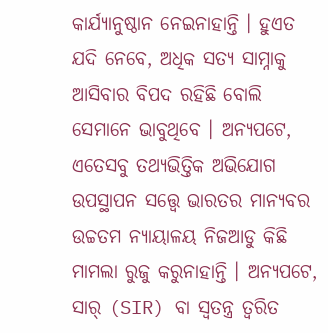କାର୍ଯ୍ୟାନୁଷ୍ଠାନ ନେଇନାହାନ୍ତି । ହୁଏତ ଯଦି ନେବେ, ଅଧିକ ସତ୍ୟ ସାମ୍ନାକୁ ଆସିବାର ବିପଦ ରହିଛି ବୋଲି ସେମାନେ ଭାବୁଥିବେ । ଅନ୍ୟପଟେ, ଏତେସବୁ ତଥ୍ୟଭିତ୍ତିକ ଅଭିଯୋଗ ଉପସ୍ଥାପନ ସତ୍ତ୍ୱେ ଭାରତର ମାନ୍ୟବର ଉଚ୍ଚତମ ନ୍ୟାୟାଳୟ ନିଜଆଡୁ କିଛି ମାମଲା ରୁଜୁ କରୁନାହାନ୍ତି । ଅନ୍ୟପଟେ, ସାର୍ (SIR) ବା ସ୍ୱତନ୍ତ୍ର ତ୍ୱରିତ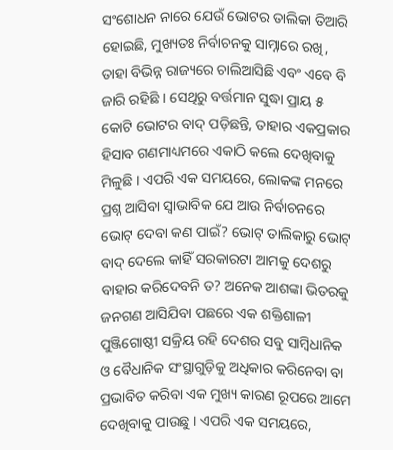ସଂଶୋଧନ ନାରେ ଯେଉଁ ଭୋଟର ତାଲିକା ତିଆରି ହୋଇଛି, ମୁଖ୍ୟତଃ ନିର୍ବାଚନକୁ ସାମ୍ନାରେ ରଖି, ତାହା ବିଭିନ୍ନ ରାଜ୍ୟରେ ଚାଲିଆସିଛି ଏବଂ ଏବେ ବି ଜାରି ରହିଛି । ସେଥିରୁ ବର୍ତ୍ତମାନ ସୁଦ୍ଧା ପ୍ରାୟ ୫ କୋଟି ଭୋଟର ବାଦ୍ ପଡ଼ିଛନ୍ତି, ତାହାର ଏକପ୍ରକାର ହିସାବ ଗଣମାଧ୍ୟମରେ ଏକାଠି କଲେ ଦେଖିବାକୁ ମିଳୁଛି । ଏପରି ଏକ ସମୟରେ, ଲୋକଙ୍କ ମନରେ ପ୍ରଶ୍ନ ଆସିବା ସ୍ୱାଭାବିକ ଯେ ଆଉ ନିର୍ବାଚନରେ ଭୋଟ୍ ଦେବା କଣ ପାଇଁ? ଭୋଟ୍ ତାଲିକାରୁ ଭୋଟ୍ ବାଦ୍ ଦେଲେ କାହିଁ ସରକାରଟା ଆମକୁ ଦେଶରୁ ବାହାର କରିଦେବନି ତ? ଅନେକ ଆଶଙ୍କା ଭିତରକୁ ଜନଗଣ ଆସିଯିବା ପଛରେ ଏକ ଶକ୍ତିଶାଳୀ ପୁଞ୍ଜିଗୋଷ୍ଠୀ ସକ୍ରିୟ ରହି ଦେଶର ସବୁ ସାମ୍ୱିଧାନିକ ଓ ବୈଧାନିକ ସଂସ୍ଥାଗୁଡ଼ିକୁ ଅଧିକାର କରିନେବା ବା ପ୍ରଭାବିତ କରିବା ଏକ ମୁଖ୍ୟ କାରଣ ରୂପରେ ଆମେ ଦେଖିବାକୁ ପାଉଛୁ । ଏପରି ଏକ ସମୟରେ,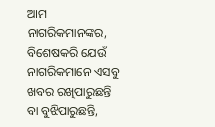ଆମ ନାଗରିକମାନଙ୍କର, ବିଶେଷକରି ଯେଉଁ ନାଗରିକମାନେ ଏସବୁ ଖବର ରଖିପାରୁଛନ୍ତି ବା ବୁଝିପାରୁଛନ୍ତି,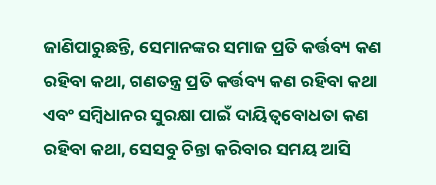ଜାଣିପାରୁଛନ୍ତି, ସେମାନଙ୍କର ସମାଜ ପ୍ରତି କର୍ତ୍ତବ୍ୟ କଣ ରହିବା କଥା, ଗଣତନ୍ତ୍ର ପ୍ରତି କର୍ତ୍ତବ୍ୟ କଣ ରହିବା କଥା ଏବଂ ସମ୍ୱିଧାନର ସୁରକ୍ଷା ପାଇଁ ଦାୟିତ୍ୱବୋଧତା କଣ ରହିବା କଥା, ସେସବୁ ଚିନ୍ତା କରିବାର ସମୟ ଆସି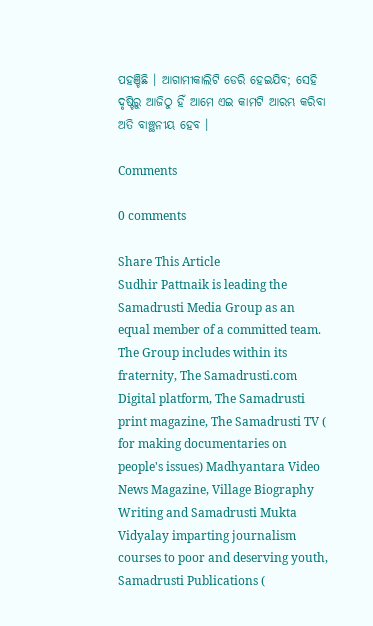ପହଞ୍ଚିଛି । ଆଗାମୀକାଲିଟି ଡେରି ହେଇଯିବ; ସେହି ଦୃଷ୍ଟିରୁ ଆଜିଠୁ ହିଁ ଆମେ ଏଇ କାମଟି ଆରମ୍ଭ କରିବା ଅତି ବାଞ୍ଛନୀୟ ହେବ ।

Comments

0 comments

Share This Article
Sudhir Pattnaik is leading the Samadrusti Media Group as an equal member of a committed team. The Group includes within its fraternity, The Samadrusti.com Digital platform, The Samadrusti print magazine, The Samadrusti TV ( for making documentaries on people's issues) Madhyantara Video News Magazine, Village Biography Writing and Samadrusti Mukta Vidyalay imparting journalism courses to poor and deserving youth, Samadrusti Publications (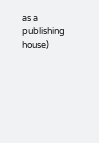as a publishing house)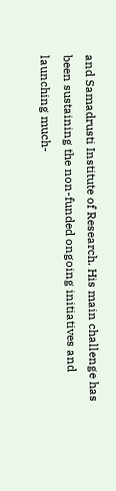and Samadrusti Institute of Research. His main challenge has been sustaining the non-funded ongoing initiatives and launching much-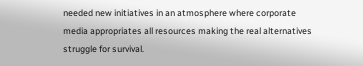needed new initiatives in an atmosphere where corporate media appropriates all resources making the real alternatives struggle for survival.